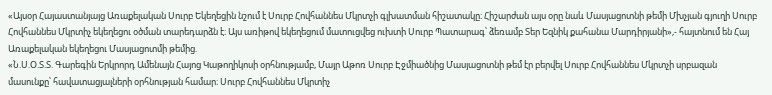«Այսօր Հայաստանյայց Առաքելական Սուրբ Եկեղեցին նշում է Սուրբ Հովհաննես Մկրտչի գլխատման հիշատակը։ Հիշարժան այս օրը նաև Մասյացոտնի թեմի Մխչյան գյուղի Սուրբ Հովհաննես Մկրտիչ եկեղեցու օծման տարեդարձն է։ Այս առիթով եկեղեցում մատուցվեց ուխտի Սուրբ Պատարագ՝ ձեռամբ Տեր Եզնիկ քահանա Մարդիրյանի»,- հայտնում են Հայ Առաքելական եկեղեցու Մասյացոտմի թեմից.
«Ն.Ս.Օ.Տ.Տ. Գարեգին Երկրորդ Ամենայն Հայոց Կաթողիկոսի օրհնությամբ, Մայր Աթոռ Սուրբ Էջմիածնից Մասյացոտնի թեմ էր բերվել Սուրբ Հովհաննես Մկրտչի սրբազան մասունքը՝ հավատացյալների օրհնության համար։ Սուրբ Հովհաննես Մկրտիչ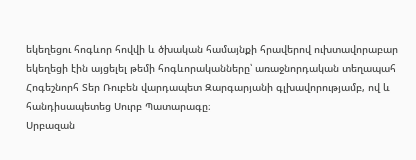եկեղեցու հոգևոր հովվի և ծխական համայնքի հրավերով ուխտավորաբար եկեղեցի էին այցելել թեմի հոգևորականները՝ առաջնորդական տեղապահ Հոգեշնորհ Տեր Ռուբեն վարդապետ Զարգարյանի գլխավորությամբ, ով և հանդիսապետեց Սուրբ Պատարագը։
Սրբազան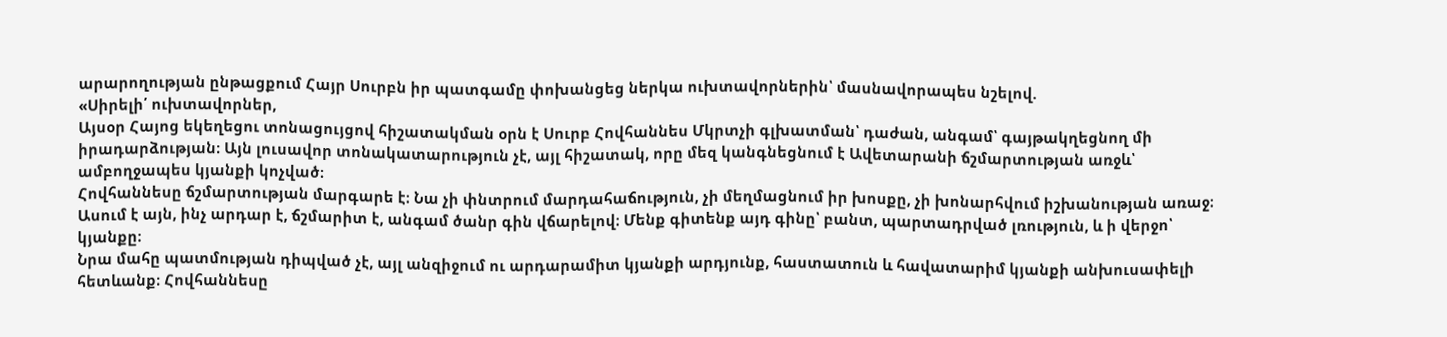արարողության ընթացքում Հայր Սուրբն իր պատգամը փոխանցեց ներկա ուխտավորներին՝ մասնավորապես նշելով.
«Սիրելի՛ ուխտավորներ,
Այսօր Հայոց եկեղեցու տոնացույցով հիշատակման օրն է Սուրբ Հովհաննես Մկրտչի գլխատման՝ դաժան, անգամ՝ գայթակղեցնող մի իրադարձության։ Այն լուսավոր տոնակատարություն չէ, այլ հիշատակ, որը մեզ կանգնեցնում է Ավետարանի ճշմարտության առջև՝ ամբողջապես կյանքի կոչված։
Հովհաննեսը ճշմարտության մարգարե է։ Նա չի փնտրում մարդահաճություն, չի մեղմացնում իր խոսքը, չի խոնարհվում իշխանության առաջ։ Ասում է այն, ինչ արդար է, ճշմարիտ է, անգամ ծանր գին վճարելով։ Մենք գիտենք այդ գինը՝ բանտ, պարտադրված լռություն, և ի վերջո՝ կյանքը։
Նրա մահը պատմության դիպված չէ, այլ անզիջում ու արդարամիտ կյանքի արդյունք, հաստատուն և հավատարիմ կյանքի անխուսափելի հետևանք։ Հովհաննեսը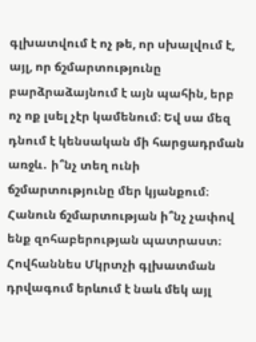գլխատվում է ոչ թե, որ սխալվում է, այլ, որ ճշմարտությունը բարձրաձայնում է այն պահին, երբ ոչ ոք լսել չէր կամենում։ Եվ սա մեզ դնում է կենսական մի հարցադրման առջև․ ի՞նչ տեղ ունի ճշմարտությունը մեր կյանքում։ Հանուն ճշմարտության ի՞նչ չափով ենք զոհաբերության պատրաստ։
Հովհաննես Մկրտչի գլխատման դրվագում երևում է նաև մեկ այլ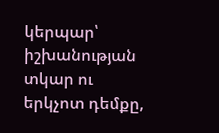կերպար՝ իշխանության տկար ու երկչոտ դեմքը,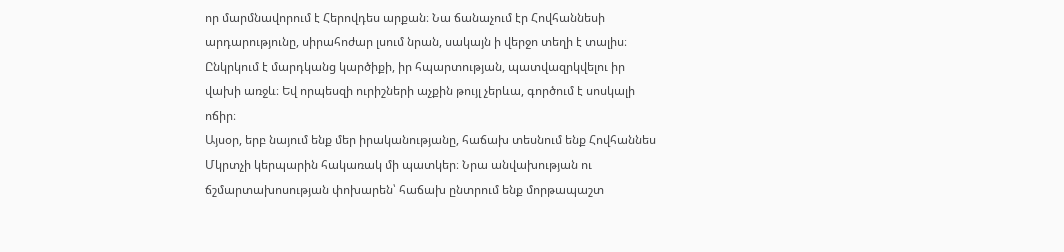որ մարմնավորում է Հերովդես արքան։ Նա ճանաչում էր Հովհաննեսի արդարությունը, սիրահոժար լսում նրան, սակայն ի վերջո տեղի է տալիս։ Ընկրկում է մարդկանց կարծիքի, իր հպարտության, պատվազրկվելու իր վախի առջև։ Եվ որպեսզի ուրիշների աչքին թույլ չերևա, գործում է սոսկալի ոճիր։
Այսօր, երբ նայում ենք մեր իրականությանը, հաճախ տեսնում ենք Հովհաննես Մկրտչի կերպարին հակառակ մի պատկեր։ Նրա անվախության ու ճշմարտախոսության փոխարեն՝ հաճախ ընտրում ենք մորթապաշտ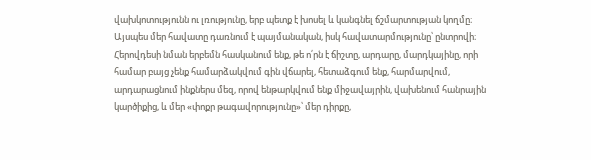վախկոտությունն ու լռությունը, երբ պետք է խոսել և կանգնել ճշմարտության կողմը։ Այսպես մեր հավատը դառնում է պայմանական, իսկ հավատարմությունը՝ ընտրովի։
Հերովդեսի նման երբեմն հասկանում ենք, թե ո՛րն է ճիշտը, արդարը, մարդկայինը, որի համար բայց չենք համարձակվում գին վճարել, հետաձգում ենք, հարմարվում, արդարացնում ինքներս մեզ, որով ենթարկվում ենք միջավայրին, վախենում հանրային կարծիքից, և մեր «փոքր թագավորությունը»՝ մեր դիրքը,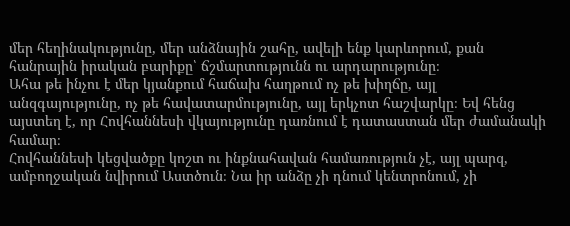մեր հեղինակությունը, մեր անձնային շահը, ավելի ենք կարևորում, քան հանրային իրական բարիքը՝ ճշմարտությունն ու արդարությունը։
Ահա թե ինչու է մեր կյանքում հաճախ հաղթում ոչ թե խիղճը, այլ անզգայությունը, ոչ թե հավատարմությունը, այլ երկչոտ հաշվարկը։ Եվ հենց այստեղ է, որ Հովհաննեսի վկայությունը դառնում է դատաստան մեր ժամանակի համար։
Հովհաննեսի կեցվածքը կոշտ ու ինքնահավան համառություն չէ, այլ պարզ, ամբողջական նվիրում Աստծուն։ Նա իր անձը չի դնում կենտրոնում, չի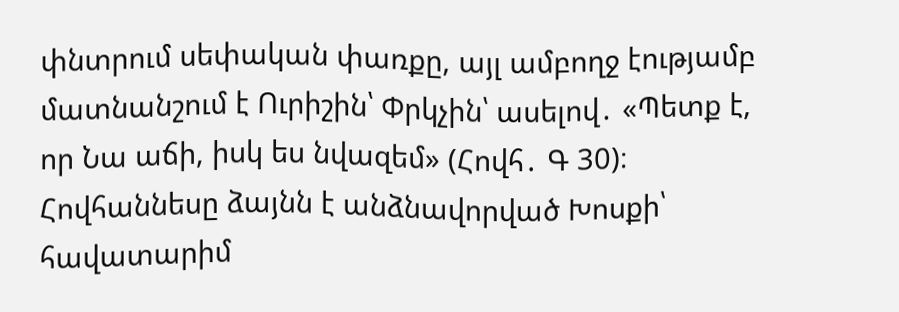փնտրում սեփական փառքը, այլ ամբողջ էությամբ մատնանշում է Ուրիշին՝ Փրկչին՝ ասելով․ «Պետք է, որ Նա աճի, իսկ ես նվազեմ» (Հովհ․ Գ 30)։ Հովհաննեսը ձայնն է անձնավորված Խոսքի՝ հավատարիմ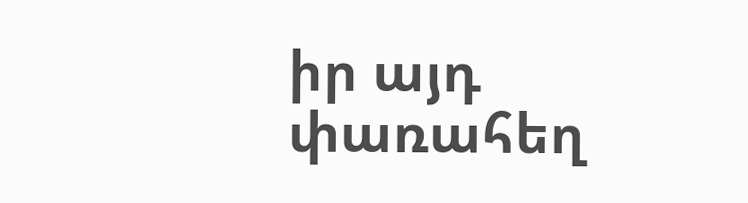իր այդ փառահեղ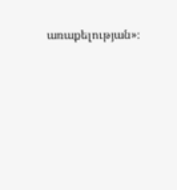առաքելության»։